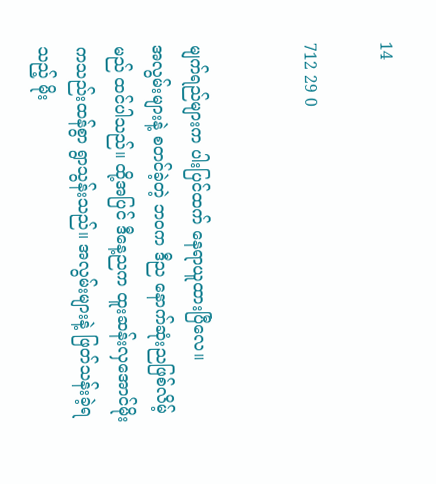14

712 29 0


မျက်ရည်များက ပါးပြင်ထက် နေရာယူထားပြီလေ။
အလွမ်းများနဲ့ စတင်ခဲ့တဲ့ ဘဝက ဒီည နောက်ဆုံးညဖြစ်လိမ့်မည် ထင်ပါသည်။ ထို့အပြင် ဒီနေ့ညက ထူးဆန်းလှအောင်မိုးကသည်းထန်စွာ ရွာသွန်းသည်။ အလွမ်းများနဲ့ ဖြတ်သန်းခဲ့ရသည့် မိုး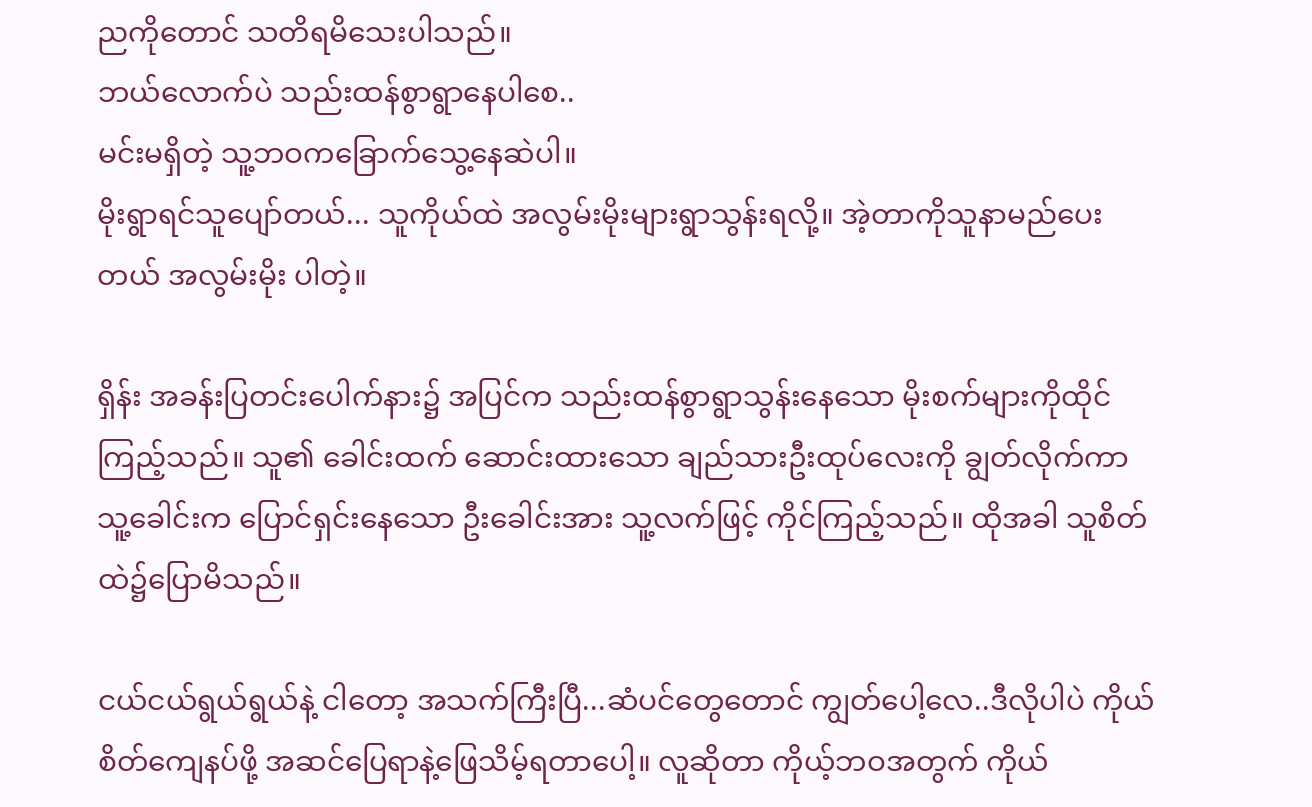ညကိုတောင် သတိရမိသေးပါသည်။
ဘယ်လောက်ပဲ သည်းထန်စွာရွာနေပါစေ..
မင်းမရှိတဲ့ သူ့ဘဝကခြောက်သွေ့နေဆဲပါ။
မိုးရွာရင်သူပျော်တယ်... သူကိုယ်ထဲ အလွမ်းမိုးများရွာသွန်းရလို့။ အဲ့တာကိုသူနာမည်ပေးတယ် အလွမ်းမိုး ပါတဲ့။

ရှိန်း အခန်းပြတင်းပေါက်နား၌ အပြင်က သည်းထန်စွာရွာသွန်းနေသော မိုးစက်များကိုထိုင်ကြည့်သည်။ သူ၏ ခေါင်းထက် ဆောင်းထားသော ချည်သားဦးထုပ်လေးကို ချွတ်လိုက်ကာ သူ့ခေါင်းက ပြောင်ရှင်းနေသော ဦးခေါင်းအား သူ့လက်ဖြင့် ကိုင်ကြည့်သည်။ ထိုအခါ သူစိတ်ထဲ၌ပြောမိသည်။

ငယ်ငယ်ရွယ်ရွယ်နဲ့ ငါတော့ အသက်ကြီးပြီ...ဆံပင်တွေတောင် ကျွတ်ပေါ့လေ..ဒီလိုပါပဲ ကိုယ်စိတ်ကျေနပ်ဖို့ အဆင်ပြေရာနဲ့ဖြေသိမ့်ရတာပေါ့။ လူဆိုတာ ကိုယ့်ဘဝအတွက် ကိုယ်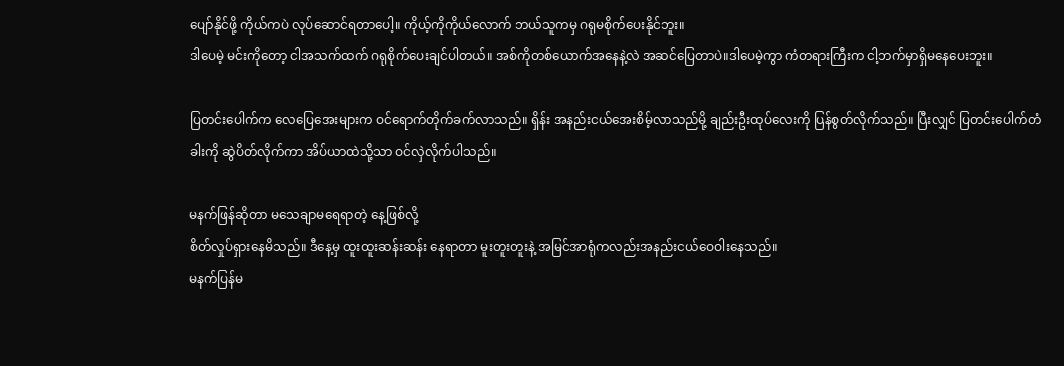ပျော်နိုင်ဖို့ ကိုယ်ကပဲ လုပ်ဆောင်ရတာပေါ့။ ကိုယ့်ကိုကိုယ်လောက် ဘယ်သူကမှ ဂရုမစိုက်ပေးနိုင်ဘူး။
ဒါပေမဲ့ မင်းကိုတော့ ငါအသက်ထက် ဂရုစိုက်ပေးချင်ပါတယ်။ အစ်ကိုတစ်ယောက်အနေနဲ့လဲ အဆင်ပြေတာပဲ။ဒါပေမဲ့ကွာ ကံတရားကြီးက ငါ့ဘက်မှာရှိမနေပေးဘူး။

ပြတင်းပေါက်က လေပြေအေးများက ဝင်ရောက်တိုက်ခက်လာသည်။ ရှိန်း အနည်းငယ်အေးစိမ့်လာသည်မို့ ချည်းဦးထုပ်လေးကို ပြန်စွတ်လိုက်သည်။ ပြီးလျှင် ပြတင်းပေါက်တံခါးကို ဆွဲပိတ်လိုက်ကာ အိပ်ယာထဲသို့သာ ဝင်လှဲ‌လိုက်ပါသည်။

မနက်ဖြန်ဆိုတာ မသေချာမရေရာတဲ့ နေ့ဖြစ်လို့
စိတ်လှုပ်ရှားနေမိသည်။ ဒီနေ့မှ ထူးထူးဆန်းဆန်း နေရာတာ မူးတူးတူးနဲ့ အမြင်အာရုံကလည်းအနည်းငယ်ဝေဝါးနေသည်။
မနက်ပြန်မ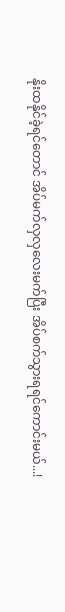နိုးထနိုင်ခဲ့ရင်တောင် အိပ်မက်လှလှလေးမက်ပြီး အိပ်စက်သွားရရင်ကောင်းမယ်...!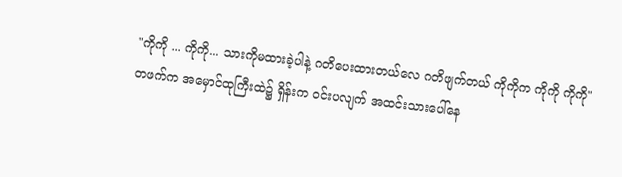"ကိုကို ... ကိုကို... သားကိုမထားခဲ့ပါနဲ့ ဂတိပေးထားတယ်လေ ဂတိဖျက်တယ် ကိုကိုက ကိုကို ကိုကို"
တဖက်က အမှောင်ထုကြီးထဲ၌ ရှိန်းက ဝင်းပလျက် အထင်းသားပေါ်နေ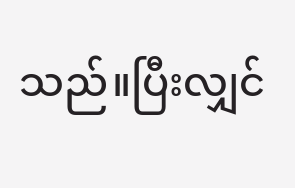သည်။ပြီးလျှင်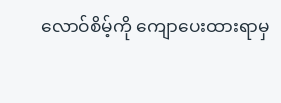လောဝ်စိမ့်ကို ကျောပေးထားရာမှ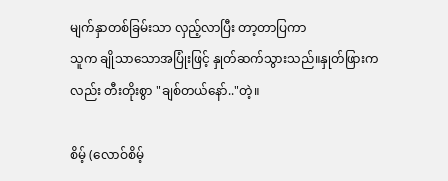မျက်နှာတစ်ခြမ်းသာ လှည့်လာပြီး တာ့တာပြကာ
သူက ချိုသာသောအပြုံးဖြင့် နှုတ်ဆက်သွားသည်။နှုတ်ဖြားကလည်း တီးတိုးစွာ "ချစ်တယ်နော်.."တဲ့။

စိမ့် (လောဝ်စိမ့်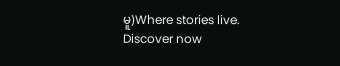မူ)Where stories live. Discover now